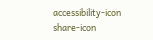accessibility-icon
share-icon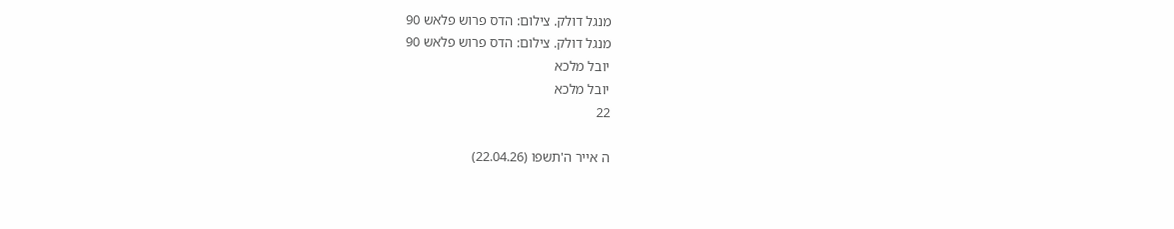מנגל דולק. צילום: הדס פרוש פלאש 90
מנגל דולק. צילום: הדס פרוש פלאש 90
יובל מלכא
יובל מלכא
22

ה אייר ה'תשפו (22.04.26)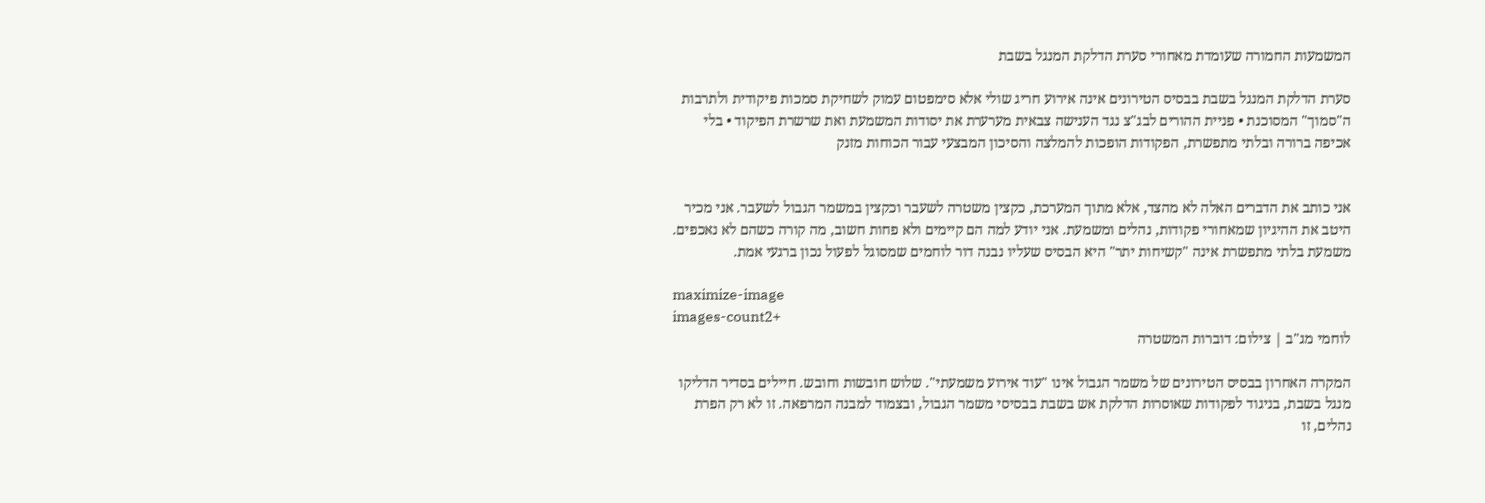המשמעות החמורה שעומדת מאחורי סערת הדלקת המנגל בשבת

סערת הדלקת המנגל בשבת בבסיס הטירונים אינה אירוע חריג שולי אלא סימפטום עמוק לשחיקת סמכות פיקודית ולתרבות ה"סמוך" המסוכנת • פניית ההורים לבג"צ נגד הענישה צבאית מערערת את יסודות המשמעת ואת שרשרת הפיקוד • בלי אכיפה ברורה ובלתי מתפשרת, הפקודות הופכות להמלצה והסיכון המבצעי עבור הכוחות מזנק


אני כותב את הדברים האלה לא מהצד, אלא מתוך המערכת, כקצין משטרה לשעבר וכקצין במשמר הגבול לשעבר. אני מכיר היטב את ההיגיון שמאחורי פקודות, נהלים ומשמעת. אני יודע למה הם קיימים ולא פחות חשוב, מה קורה כשהם לא נאכפים. משמעת בלתי מתפשרת אינה "קשיחות יתר" היא הבסיס שעליו נבנה דור לוחמים שמסוגל לפעול נכון ברגעי אמת.

maximize-image
images-count2+
לוחמי מג"ב | צילום: דוברות המשטרה

המקרה האחרון בבסיס הטירונים של משמר הגבול אינו "עוד אירוע משמעתי". שלוש חובשות וחובש. חיילים בסדיר הדליקו מנגל בשבת, בניגוד לפקודות שאוסרות הדלקת אש בשבת בבסיסי משמר הגבול, ובצמוד למבנה המרפאה. זו לא רק הפרת נהלים, זו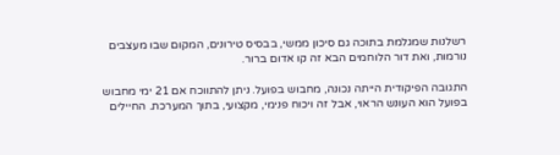רשלנות שמגלמת בתוכה גם סיכון ממשי, בבסיס טירונים, המקום שבו מעצבים נורמות, ואת דור הלוחמים הבא זה קו אדום ברור.

התגובה הפיקודית הייתה נכונה, מחבוש בפועל. ניתן להתווכח אם 21 ימי מחבוש בפועל הוא העונש הראוי, אבל זה ויכוח פנימי, מקצועי, בתוך המערכת. החיילים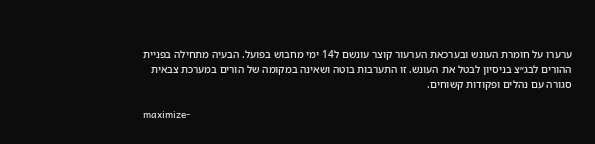ערערו על חומרת העונש ובערכאת הערעור קוצר עונשם ל14 ימי מחבוש בפועל. הבעיה מתחילה בפניית ההורים לבג״צ בניסיון לבטל את העונש. זו התערבות בוטה ושאינה במקומה של הורים במערכת צבאית סגורה עם נהלים ופקודות קשוחים.

maximize-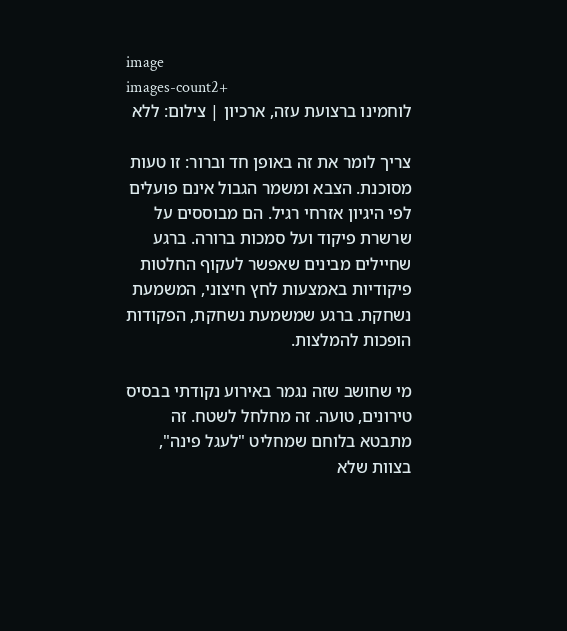image
images-count2+
לוחמינו ברצועת עזה, ארכיון | צילום: ללא

צריך לומר את זה באופן חד וברור: זו טעות מסוכנת. הצבא ומשמר הגבול אינם פועלים לפי היגיון אזרחי רגיל. הם מבוססים על שרשרת פיקוד ועל סמכות ברורה. ברגע שחיילים מבינים שאפשר לעקוף החלטות פיקודיות באמצעות לחץ חיצוני, המשמעת נשחקת. ברגע שמשמעת נשחקת, הפקודות הופכות להמלצות.

מי שחושב שזה נגמר באירוע נקודתי בבסיס טירונים, טועה. זה מחלחל לשטח. זה מתבטא בלוחם שמחליט "לעגל פינה", בצוות שלא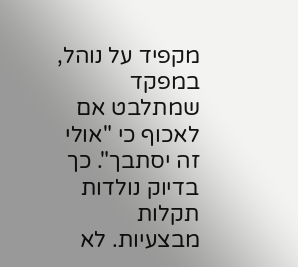מקפיד על נוהל, במפקד שמתלבט אם לאכוף כי "אולי זה יסתבך". כך בדיוק נולדות תקלות מבצעיות. לא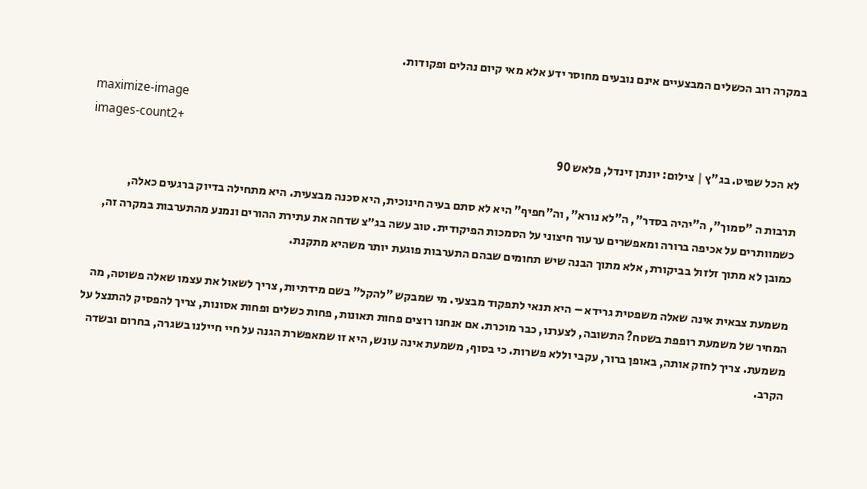במקרה רוב הכשלים המבצעיים אינם נובעים מחוסר ידע אלא מאי קיום נהלים ופקודות.

maximize-image
images-count2+
לא הכל שפיט. בג"ץ | צילום: יונתן זינדל, פלאש 90

תרבות ה "סמוך", ה"יהיה בסדר", ה"לא נורא", וה"חפיף" היא לא סתם בעיה חינוכית, היא סכנה מבצעית. היא מתחילה בדיוק ברגעים כאלה, כשמוותרים על אכיפה ברורה ומאפשרים ערעור חיצוני על הסמכות הפיקודית. טוב עשה בג״צ שדחה את עתירת ההורים ונמנע מהתערבות במקרה זה, כמובן לא מתוך זלזול בביקורת, אלא מתוך הבנה שיש תחומים שבהם התערבות פוגעת יותר משהיא מתקנת.

משמעת צבאית אינה שאלה משפטית גרידא – היא תנאי לתפקוד מבצעי. מי שמבקש "להקל" בשם מידתיות, צריך לשאול את עצמו שאלה פשוטה, מה המחיר של משמעת רופפת בשטח? התשובה, לצערנו, כבר מוכרת. אם אנחנו רוצים פחות תאונות, פחות כשלים ופחות אסונות, צריך להפסיק להתנצל על משמעת. צריך לחזק אותה, באופן ברור, עקבי וללא פשרות. כי בסוף, משמעת אינה עונש, היא זו שמאפשרת הגנה על חיי חיילנו בשגרה, בחרום ובשדה הקרב.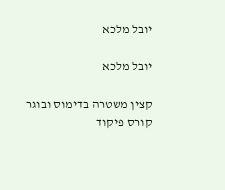יובל מלכא

יובל מלכא

קצין משטרה בדימוס ובוגר קורס פיקוד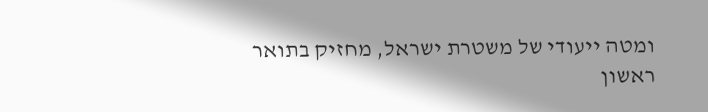ומטה ייעודי של משטרת ישראל, מחזיק בתואר ראשון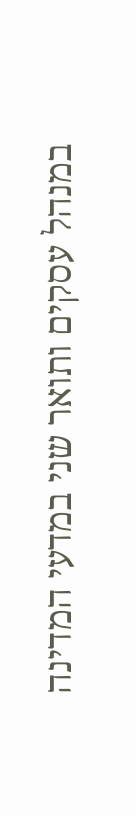במנהל עסקים ותואר שני במדעי המדינה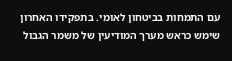עם התמחות בביטחון לאומי. בתפקידו האחרון שימש כראש מערך המודיעין של משמר הגבול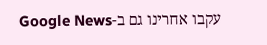עקבו אחרינו גם ב-Google News